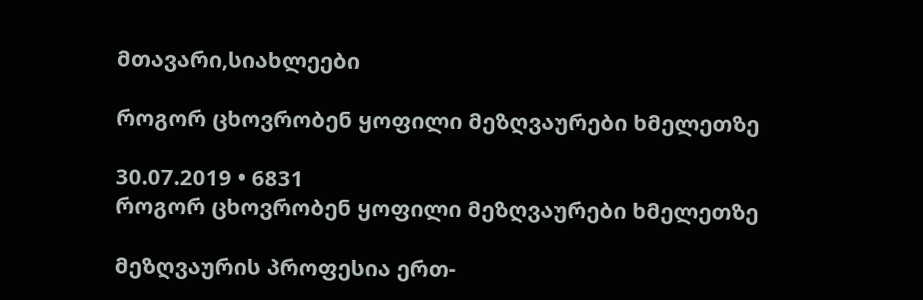მთავარი,სიახლეები

როგორ ცხოვრობენ ყოფილი მეზღვაურები ხმელეთზე

30.07.2019 • 6831
როგორ ცხოვრობენ ყოფილი მეზღვაურები ხმელეთზე

მეზღვაურის პროფესია ერთ-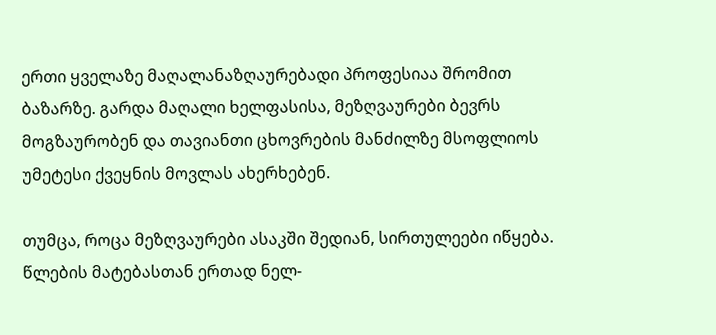ერთი ყველაზე მაღალანაზღაურებადი პროფესიაა შრომით ბაზარზე. გარდა მაღალი ხელფასისა, მეზღვაურები ბევრს მოგზაურობენ და თავიანთი ცხოვრების მანძილზე მსოფლიოს უმეტესი ქვეყნის მოვლას ახერხებენ.

თუმცა, როცა მეზღვაურები ასაკში შედიან, სირთულეები იწყება. წლების მატებასთან ერთად ნელ-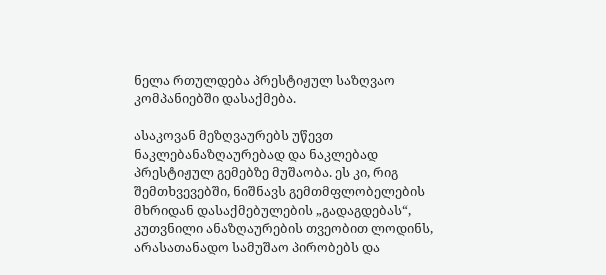ნელა რთულდება პრესტიჟულ საზღვაო კომპანიებში დასაქმება.

ასაკოვან მეზღვაურებს უწევთ ნაკლებანაზღაურებად და ნაკლებად პრესტიჟულ გემებზე მუშაობა. ეს კი, რიგ შემთხვევებში, ნიშნავს გემთმფლობელების მხრიდან დასაქმებულების „გადაგდებას“, კუთვნილი ანაზღაურების თვეობით ლოდინს, არასათანადო სამუშაო პირობებს და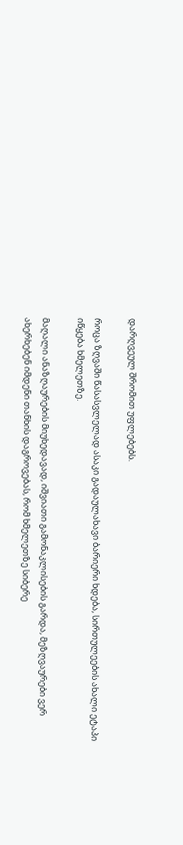დარღვეულ შრომით უფლებებს.

როცა ზღვაში წასასვლელად ასაკი გადაულახავი ბარიერი ხდება, სირთულეების ახალი ეტაპი იწყება ხმელეთზე.

მაღალი ანაზღაურების მიუხედავად, იშვიათი გამონაკლისების გარდა, მეზღვაურები ვერ ახერხებენ იმდენი თანხის დაგროვებას, რომ ხმელეთზე სიბერე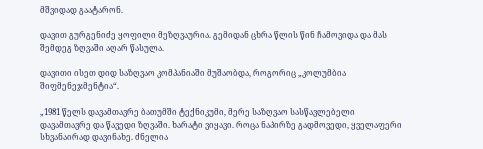მშვიდად გაატარონ.

დავით გურგენიძე ყოფილი მეზღვაურია. გემიდან ცხრა წლის წინ ჩამოვიდა და მას შემდეგ ზღვაში აღარ წასულა.

დავითი ისეთ დიდ საზღვაო კომპანიაში მუშაობდა, როგორიც „კოლუმბია შიფმენეჯმენტია“.

„1981 წელს დავამთავრე ბათუმში ტექნიკუმი, მერე საზღვაო სასწავლებელი დავამთავრე და წავედი ზღვაში. ხარატი ვიყავი. როცა ნაპირზე გადმოვედი, ყველაფერი სხვანაირად დავინახე. ძნელია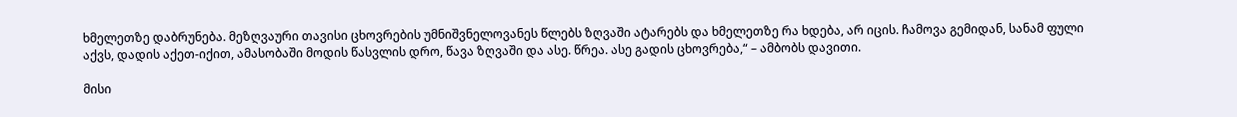ხმელეთზე დაბრუნება. მეზღვაური თავისი ცხოვრების უმნიშვნელოვანეს წლებს ზღვაში ატარებს და ხმელეთზე რა ხდება, არ იცის. ჩამოვა გემიდან, სანამ ფული აქვს, დადის აქეთ-იქით, ამასობაში მოდის წასვლის დრო, წავა ზღვაში და ასე. წრეა. ასე გადის ცხოვრება,“ – ამბობს დავითი.

მისი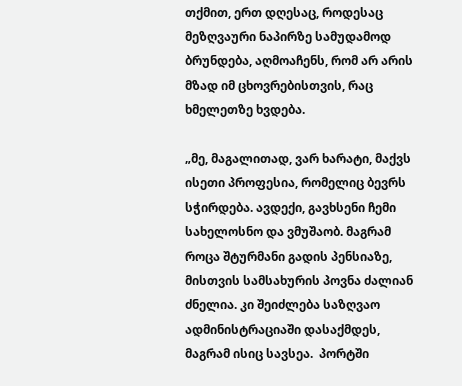თქმით, ერთ დღესაც, როდესაც მეზღვაური ნაპირზე სამუდამოდ ბრუნდება, აღმოაჩენს, რომ არ არის მზად იმ ცხოვრებისთვის, რაც ხმელეთზე ხვდება.

„მე, მაგალითად, ვარ ხარატი, მაქვს ისეთი პროფესია, რომელიც ბევრს სჭირდება. ავდექი, გავხსენი ჩემი სახელოსნო და ვმუშაობ. მაგრამ როცა შტურმანი გადის პენსიაზე, მისთვის სამსახურის პოვნა ძალიან ძნელია. კი შეიძლება საზღვაო ადმინისტრაციაში დასაქმდეს, მაგრამ ისიც სავსეა.  პორტში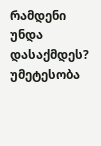რამდენი უნდა დასაქმდეს? უმეტესობა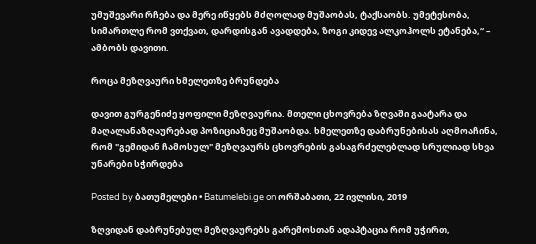უმუშევარი რჩება და მერე იწყებს მძღოლად მუშაობას, ტაქსაობს. უმეტესობა, სიმართლე რომ ვთქვათ, დარდისგან ავადდება, ზოგი კიდევ ალკოჰოლს ეტანება,“ – ამბობს დავითი.

როცა მეზღვაური ხმელეთზე ბრუნდება

დავით გურგენიძე ყოფილი მეზღვაურია. მთელი ცხოვრება ზღვაში გაატარა და მაღალანაზღაურებად პოზიციაზეც მუშაობდა. ხმელეთზე დაბრუნებისას აღმოაჩინა, რომ "გემიდან ჩამოსულ" მეზღვაურს ცხოვრების გასაგრძელებლად სრულიად სხვა უნარები სჭირდება

Posted by ბათუმელები • Batumelebi.ge on ორშაბათი, 22 ივლისი, 2019

ზღვიდან დაბრუნებულ მეზღვაურებს გარემოსთან ადაპტაცია რომ უჭირთ,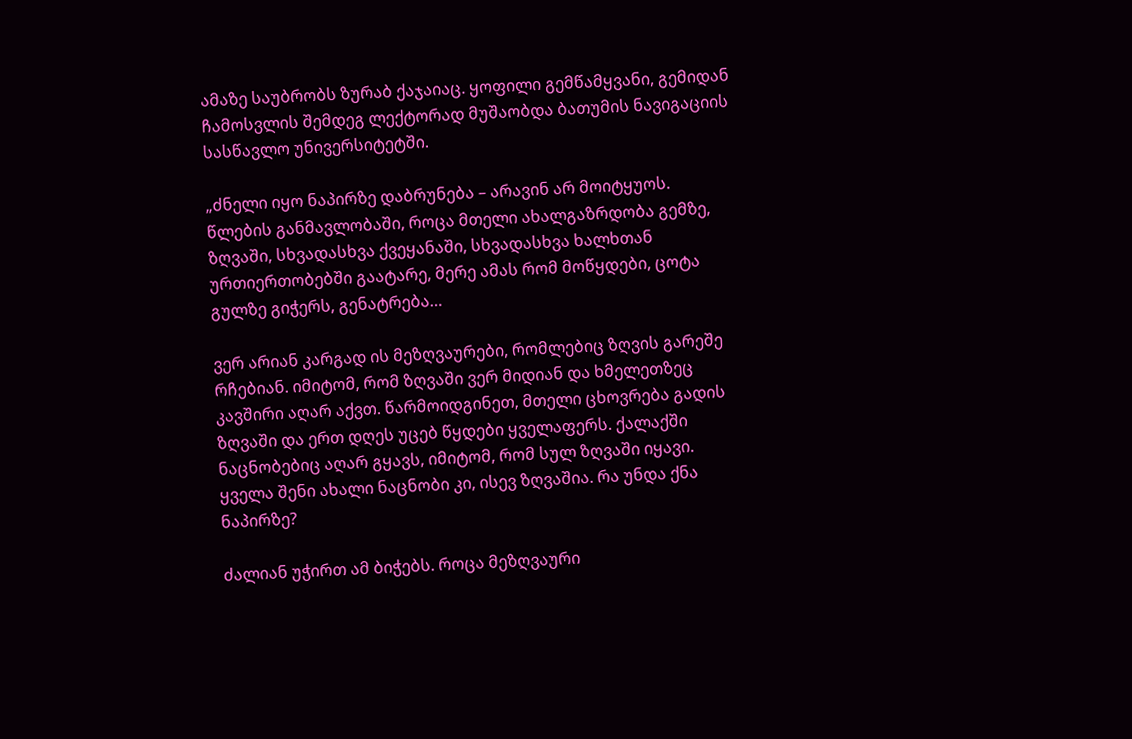ამაზე საუბრობს ზურაბ ქაჯაიაც. ყოფილი გემწამყვანი, გემიდან ჩამოსვლის შემდეგ ლექტორად მუშაობდა ბათუმის ნავიგაციის სასწავლო უნივერსიტეტში.

„ძნელი იყო ნაპირზე დაბრუნება – არავინ არ მოიტყუოს. წლების განმავლობაში, როცა მთელი ახალგაზრდობა გემზე, ზღვაში, სხვადასხვა ქვეყანაში, სხვადასხვა ხალხთან ურთიერთობებში გაატარე, მერე ამას რომ მოწყდები, ცოტა გულზე გიჭერს, გენატრება…

ვერ არიან კარგად ის მეზღვაურები, რომლებიც ზღვის გარეშე რჩებიან. იმიტომ, რომ ზღვაში ვერ მიდიან და ხმელეთზეც კავშირი აღარ აქვთ. წარმოიდგინეთ, მთელი ცხოვრება გადის ზღვაში და ერთ დღეს უცებ წყდები ყველაფერს. ქალაქში ნაცნობებიც აღარ გყავს, იმიტომ, რომ სულ ზღვაში იყავი. ყველა შენი ახალი ნაცნობი კი, ისევ ზღვაშია. რა უნდა ქნა ნაპირზე?

ძალიან უჭირთ ამ ბიჭებს. როცა მეზღვაური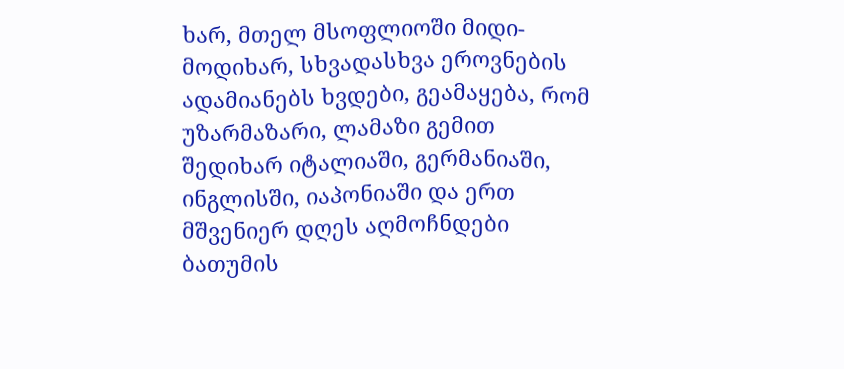ხარ, მთელ მსოფლიოში მიდი-მოდიხარ, სხვადასხვა ეროვნების ადამიანებს ხვდები, გეამაყება, რომ უზარმაზარი, ლამაზი გემით შედიხარ იტალიაში, გერმანიაში, ინგლისში, იაპონიაში და ერთ მშვენიერ დღეს აღმოჩნდები ბათუმის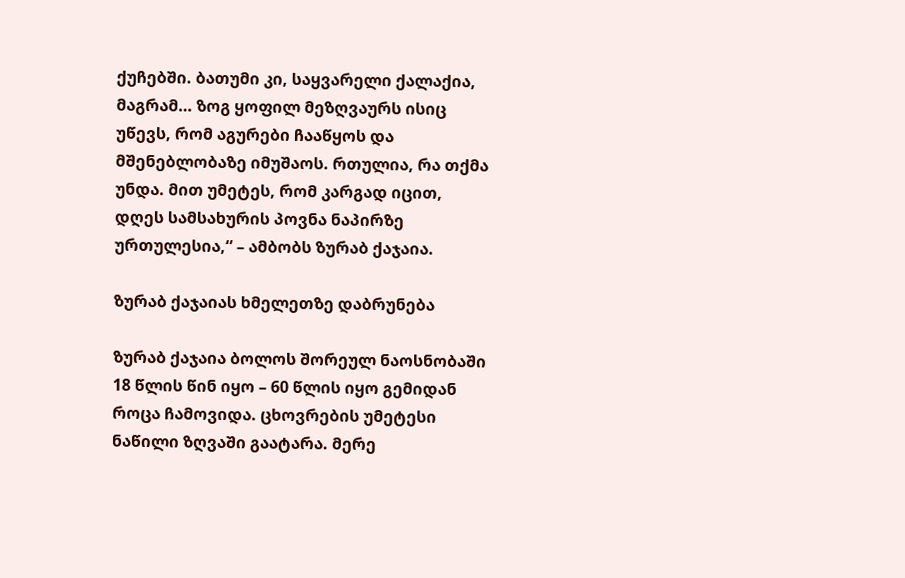ქუჩებში. ბათუმი კი, საყვარელი ქალაქია, მაგრამ… ზოგ ყოფილ მეზღვაურს ისიც უწევს, რომ აგურები ჩააწყოს და მშენებლობაზე იმუშაოს. რთულია, რა თქმა უნდა. მით უმეტეს, რომ კარგად იცით, დღეს სამსახურის პოვნა ნაპირზე ურთულესია,“ – ამბობს ზურაბ ქაჯაია.

ზურაბ ქაჯაიას ხმელეთზე დაბრუნება

ზურაბ ქაჯაია ბოლოს შორეულ ნაოსნობაში 18 წლის წინ იყო – 60 წლის იყო გემიდან როცა ჩამოვიდა. ცხოვრების უმეტესი ნაწილი ზღვაში გაატარა. მერე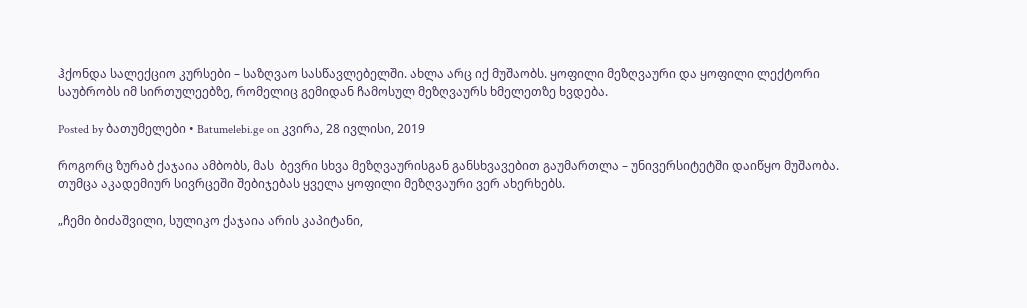ჰქონდა სალექციო კურსები – საზღვაო სასწავლებელში. ახლა არც იქ მუშაობს. ყოფილი მეზღვაური და ყოფილი ლექტორი საუბრობს იმ სირთულეებზე, რომელიც გემიდან ჩამოსულ მეზღვაურს ხმელეთზე ხვდება.

Posted by ბათუმელები • Batumelebi.ge on კვირა, 28 ივლისი, 2019

როგორც ზურაბ ქაჯაია ამბობს, მას  ბევრი სხვა მეზღვაურისგან განსხვავებით გაუმართლა – უნივერსიტეტში დაიწყო მუშაობა. თუმცა აკადემიურ სივრცეში შებიჯებას ყველა ყოფილი მეზღვაური ვერ ახერხებს.

„ჩემი ბიძაშვილი, სულიკო ქაჯაია არის კაპიტანი,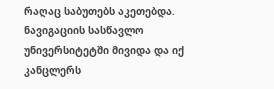რაღაც საბუთებს აკეთებდა. ნავიგაციის სასწავლო უნივერსიტეტში მივიდა და იქ კანცლერს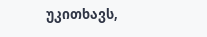უკითხავს,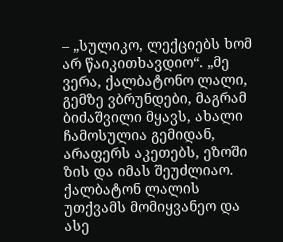– „სულიკო, ლექციებს ხომ არ წაიკითხავდიო“. „მე ვერა, ქალბატონო ლალი, გემზე ვბრუნდები, მაგრამ ბიძაშვილი მყავს, ახალი ჩამოსულია გემიდან, არაფერს აკეთებს, ეზოში ზის და იმას შეუძლიაო. ქალბატონ ლალის უთქვამს მომიყვანეო და ასე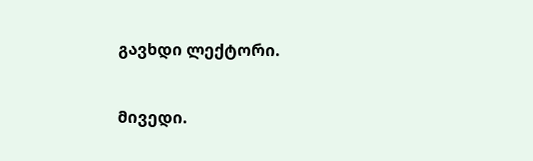გავხდი ლექტორი.

მივედი.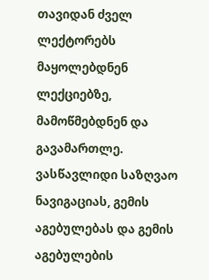თავიდან ძველ ლექტორებს მაყოლებდნენ ლექციებზე, მამოწმებდნენ და გავამართლე. ვასწავლიდი საზღვაო ნავიგაციას, გემის აგებულებას და გემის აგებულების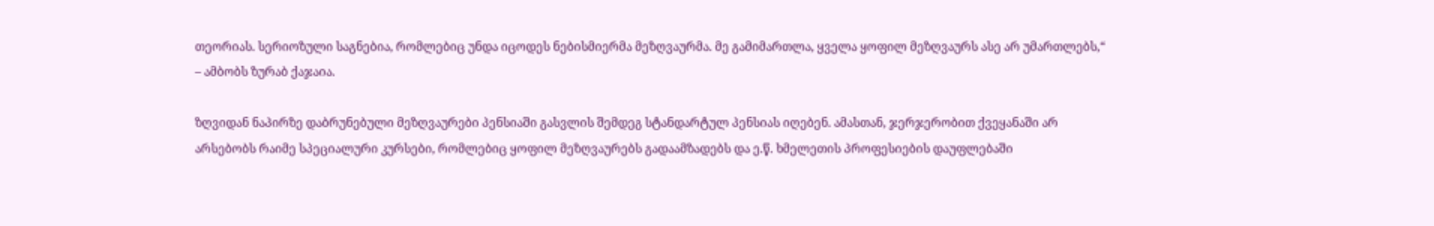თეორიას. სერიოზული საგნებია, რომლებიც უნდა იცოდეს ნებისმიერმა მეზღვაურმა. მე გამიმართლა, ყველა ყოფილ მეზღვაურს ასე არ უმართლებს,“ – ამბობს ზურაბ ქაჯაია.

ზღვიდან ნაპირზე დაბრუნებული მეზღვაურები პენსიაში გასვლის შემდეგ სტანდარტულ პენსიას იღებენ. ამასთან, ჯერჯერობით ქვეყანაში არ არსებობს რაიმე სპეციალური კურსები, რომლებიც ყოფილ მეზღვაურებს გადაამზადებს და ე.წ. ხმელეთის პროფესიების დაუფლებაში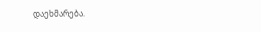დაეხმარება.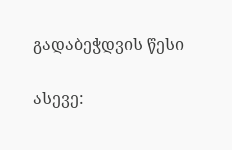გადაბეჭდვის წესი


ასევე: